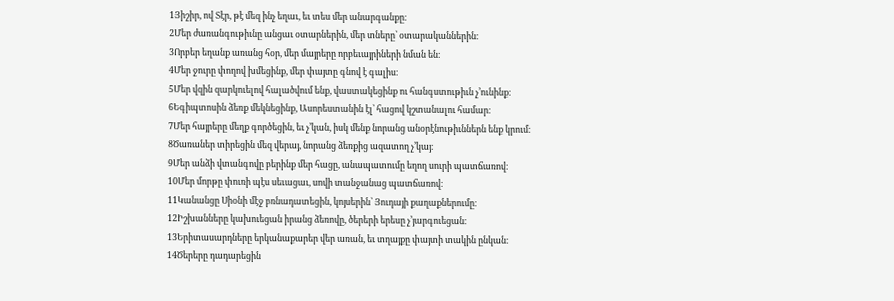1Յիշիր, ով Տէր, թէ մեզ ինչ եղաւ, եւ տես մեր անարգանքը։
2Մեր ժառանգութիւնը անցաւ օտարներին, մեր տները՝ օտարականներին։
3Որբեր եղանք առանց հօր, մեր մայրերը որբեւայրիների նման են։
4Մեր ջուրը փողով խմեցինք, մեր փայտը գնով է գալիս։
5Մեր վզին զարկուելով հալածվում ենք, վաստակեցինք ու հանգստութիւն չ’ունինք։
6Եգիպտոսին ձեռք մեկնեցինք, Ասորեստանին էլ՝ հացով կշտանալու համար։
7Մեր հայրերը մեղք գործեցին, եւ չ’կան, իսկ մենք նորանց անօրէնութիւններն ենք կրում։
8Ծառաներ տիրեցին մեզ վերայ, նորանց ձեռքից ազատող չ’կայ։
9Մեր անձի վտանգովը բերինք մեր հացը, անապատումը եղող սուրի պատճառով։
10Մեր մորթը փուռի պէս սեւացաւ, սովի տանջանաց պատճառով։
11Կանանցը Սիօնի մէջ բռնադատեցին, կոյսերին՝ Յուդայի քաղաքներումը։
12Իշխանները կախուեցան իրանց ձեռովը, ծերերի երեսը չ’յարգուեցան։
13Երիտասարդները երկանաքարեր վեր առան, եւ տղայքը փայտի տակին ընկան։
14Ծերերը դադարեցին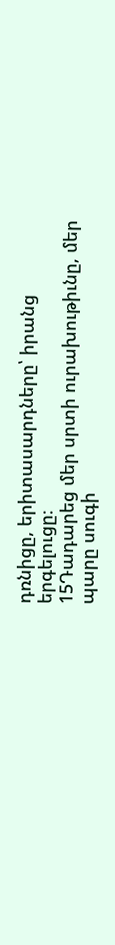դռնիցը, երիտասարդները՝ իրանց երգելուցը։
15Դադարեց մեր սրտի ուրախութիւնը, մեր պարը սուգի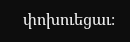փոխուեցաւ։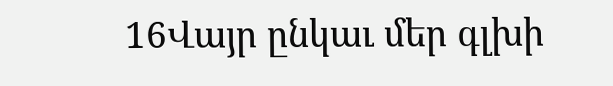16Վայր ընկաւ մեր գլխի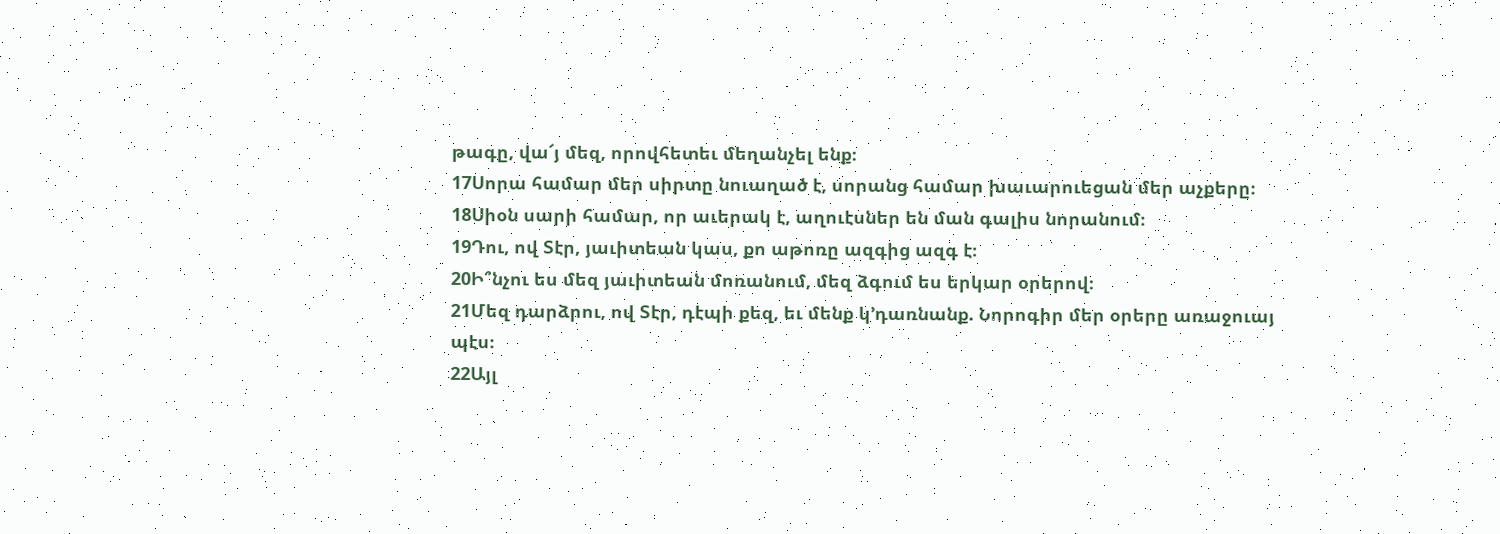թագը, վա՜յ մեզ, որովհետեւ մեղանչել ենք։
17Սորա համար մեր սիրտը նուաղած է, սորանց համար խաւարուեցան մեր աչքերը։
18Սիօն սարի համար, որ աւերակ է, աղուէսներ են ման գալիս նորանում։
19Դու, ով Տէր, յաւիտեան կաս, քո աթոռը ազգից ազգ է։
20Ի՞նչու ես մեզ յաւիտեան մոռանում, մեզ ձգում ես երկար օրերով։
21Մեզ դարձրու, ով Տէր, դէպի քեզ, եւ մենք կ’դառնանք. Նորոգիր մեր օրերը առաջուայ պէս։
22Այլ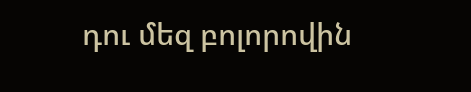դու մեզ բոլորովին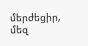մերժեցիր, մեզ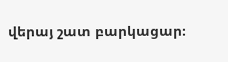վերայ շատ բարկացար։